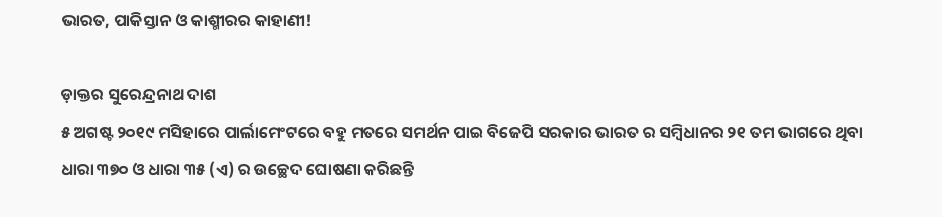ଭାରତ, ପାକିସ୍ତାନ ଓ କାଶ୍ମୀରର କାହାଣୀ!

ଡ଼ାକ୍ତର ସୁରେନ୍ଦ୍ରନାଥ ଦାଶ
୫ ଅଗଷ୍ଟ ୨୦୧୯ ମସିହାରେ ପାର୍ଲାମେଂଟରେ ବହୁ ମତରେ ସମର୍ଥନ ପାଇ ବିଜେପି ସରକାର ଭାରତ ର ସମ୍ବିଧାନର ୨୧ ତମ ଭାଗରେ ଥିବା ଧାରା ୩୭୦ ଓ ଧାରା ୩୫ (ଏ) ର ଉଚ୍ଛେଦ ଘୋଷଣା କରିଛନ୍ତି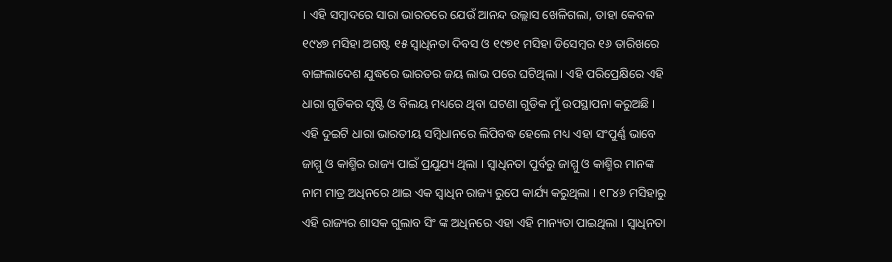। ଏହି ସମ୍ବାଦରେ ସାରା ଭାରତରେ ଯେଉଁ ଆନନ୍ଦ ଉଲ୍ଲାସ ଖେଳିଗଲା, ତାହା କେବଳ ୧୯୪୭ ମସିହା ଅଗଷ୍ଟ ୧୫ ସ୍ୱାଧିନତା ଦିବସ ଓ ୧୯୭୧ ମସିହା ଡିସେମ୍ବର ୧୬ ତାରିଖରେ ବାଙ୍ଗଲାଦେଶ ଯୁଦ୍ଧରେ ଭାରତର ଜୟ ଲାଭ ପରେ ଘଟିଥିଲା । ଏହି ପରିପ୍ରେକ୍ଷିରେ ଏହି ଧାରା ଗୁଡିକର ସୃଷ୍ଟି ଓ ବିଲୟ ମଧ୍ୟରେ ଥିବା ଘଟଣା ଗୁଡିକ ମୁଁ ଉପସ୍ଥାପନା କରୁଅଛି ।
ଏହି ଦୁଇଟି ଧାରା ଭାରତୀୟ ସମ୍ବିଧାନରେ ଲିପିବଦ୍ଧ ହେଲେ ମଧ୍ୟ ଏହା ସଂପୁର୍ଣ୍ଣ ଭାବେ ଜାମ୍ମୁ ଓ କାଶ୍ମିର ରାଜ୍ୟ ପାଇଁ ପ୍ରଯୁଯ୍ୟ ଥିଲା । ସ୍ୱାଧିନତା ପୁର୍ବରୁ ଜାମ୍ମୁ ଓ କାଶ୍ମିର ମାନଙ୍କ ନାମ ମାତ୍ର ଅଧିନରେ ଥାଇ ଏକ ସ୍ୱାଧିନ ରାଜ୍ୟ ରୁପେ କାର୍ଯ୍ୟ କରୁଥିଲା । ୧୮୪୬ ମସିହାରୁ ଏହି ରାଜ୍ୟର ଶାସକ ଗୁଲାବ ସିଂ ଙ୍କ ଅଧିନରେ ଏହା ଏହି ମାନ୍ୟତା ପାଇଥିଲା । ସ୍ୱାଧିନତା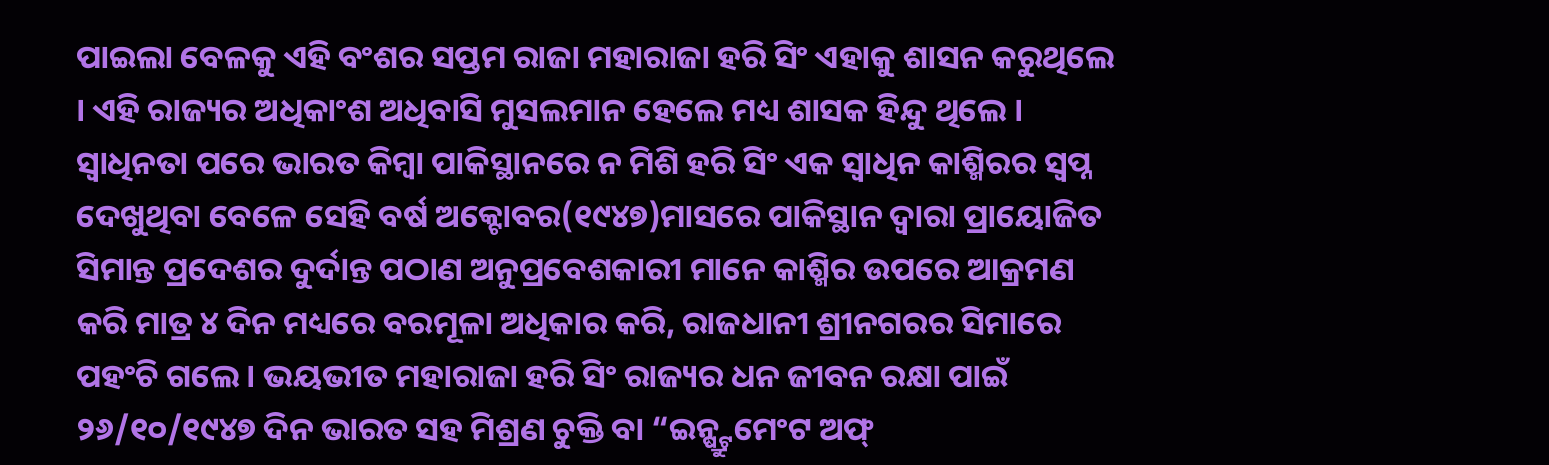ପାଇଲା ବେଳକୁ ଏହି ବଂଶର ସପ୍ତମ ରାଜା ମହାରାଜା ହରି ସିଂ ଏହାକୁ ଶାସନ କରୁଥିଲେ । ଏହି ରାଜ୍ୟର ଅଧିକାଂଶ ଅଧିବାସି ମୁସଲମାନ ହେଲେ ମଧ୍ୟ ଶାସକ ହିନ୍ଦୁ ଥିଲେ । ସ୍ୱାଧିନତା ପରେ ଭାରତ କିମ୍ବା ପାକିସ୍ଥାନରେ ନ ମିଶି ହରି ସିଂ ଏକ ସ୍ୱାଧିନ କାଶ୍ମିରର ସ୍ୱପ୍ନ ଦେଖୁଥିବା ବେଳେ ସେହି ବର୍ଷ ଅକ୍ଟୋବର(୧୯୪୭)ମାସରେ ପାକିସ୍ଥାନ ଦ୍ୱାରା ପ୍ରାୟୋଜିତ ସିମାନ୍ତ ପ୍ରଦେଶର ଦୁର୍ଦାନ୍ତ ପଠାଣ ଅନୁପ୍ରବେଶକାରୀ ମାନେ କାଶ୍ମିର ଉପରେ ଆକ୍ରମଣ କରି ମାତ୍ର ୪ ଦିନ ମଧ୍ୟରେ ବରମୂଳା ଅଧିକାର କରି, ରାଜଧାନୀ ଶ୍ରୀନଗରର ସିମାରେ ପହଂଚି ଗଲେ । ଭୟଭୀତ ମହାରାଜା ହରି ସିଂ ରାଜ୍ୟର ଧନ ଜୀବନ ରକ୍ଷା ପାଇଁ ୨୬/୧୦/୧୯୪୭ ଦିନ ଭାରତ ସହ ମିଶ୍ରଣ ଚୁକ୍ତି ବା “ଇନ୍ଷ୍ଟ୍ରୁମେଂଟ ଅଫ୍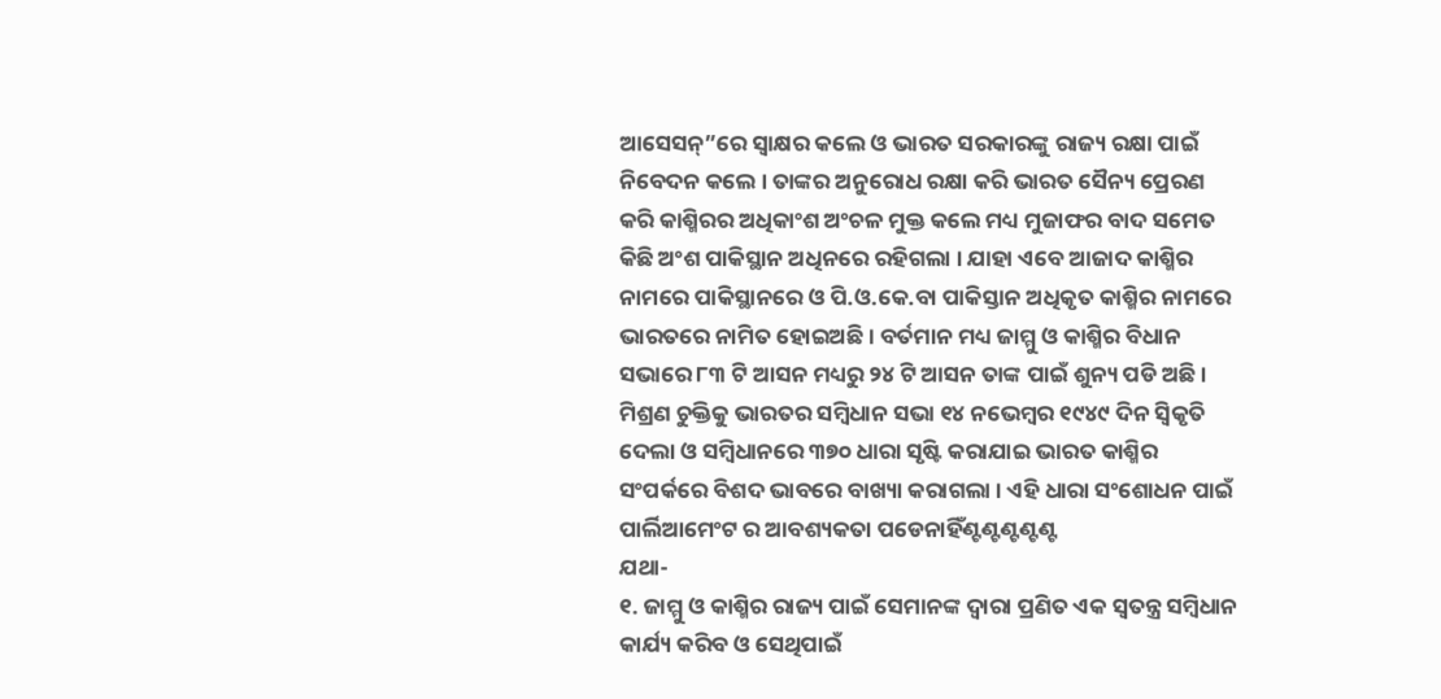ଆସେସନ୍”ରେ ସ୍ୱାକ୍ଷର କଲେ ଓ ଭାରତ ସରକାରଙ୍କୁ ରାଜ୍ୟ ରକ୍ଷା ପାଇଁ ନିବେଦନ କଲେ । ତାଙ୍କର ଅନୁରୋଧ ରକ୍ଷା କରି ଭାରତ ସୈନ୍ୟ ପ୍ରେରଣ କରି କାଶ୍ମିରର ଅଧିକାଂଶ ଅଂଚଳ ମୁକ୍ତ କଲେ ମଧ୍ୟ ମୁଜାଫର ବାଦ ସମେତ କିଛି ଅଂଶ ପାକିସ୍ଥାନ ଅଧିନରେ ରହିଗଲା । ଯାହା ଏବେ ଆଜାଦ କାଶ୍ମିର ନାମରେ ପାକିସ୍ଥାନରେ ଓ ପି.ଓ.କେ.ବା ପାକିସ୍ତାନ ଅଧିକୃତ କାଶ୍ମିର ନାମରେ ଭାରତରେ ନାମିତ ହୋଇଅଛି । ବର୍ତମାନ ମଧ୍ୟ ଜାମ୍ମୁ ଓ କାଶ୍ମିର ବିଧାନ ସଭାରେ ୮୩ ଟି ଆସନ ମଧ୍ୟରୁ ୨୪ ଟି ଆସନ ତାଙ୍କ ପାଇଁ ଶୁନ୍ୟ ପଡି ଅଛି ।
ମିଶ୍ରଣ ଚୁକ୍ତିକୁ ଭାରତର ସମ୍ବିଧାନ ସଭା ୧୪ ନଭେମ୍ବର ୧୯୪୯ ଦିନ ସ୍ୱିକୃତି ଦେଲା ଓ ସମ୍ବିଧାନରେ ୩୭୦ ଧାରା ସୃଷ୍ଟି କରାଯାଇ ଭାରତ କାଶ୍ମିର ସଂପର୍କରେ ବିଶଦ ଭାବରେ ବାଖ୍ୟା କରାଗଲା । ଏହି ଧାରା ସଂଶୋଧନ ପାଇଁ ପାର୍ଲିଆମେଂଟ ର ଆବଶ୍ୟକତା ପଡେନାହିଁଣ୍ଟଣ୍ଟଣ୍ଟଣ୍ଟଣ୍ଟ
ଯଥା-
୧. ଜାମ୍ମୁ ଓ କାଶ୍ମିର ରାଜ୍ୟ ପାଇଁ ସେମାନଙ୍କ ଦ୍ୱାରା ପ୍ରଣିତ ଏକ ସ୍ୱତନ୍ତ୍ର ସମ୍ବିଧାନ କାର୍ଯ୍ୟ କରିବ ଓ ସେଥିପାଇଁ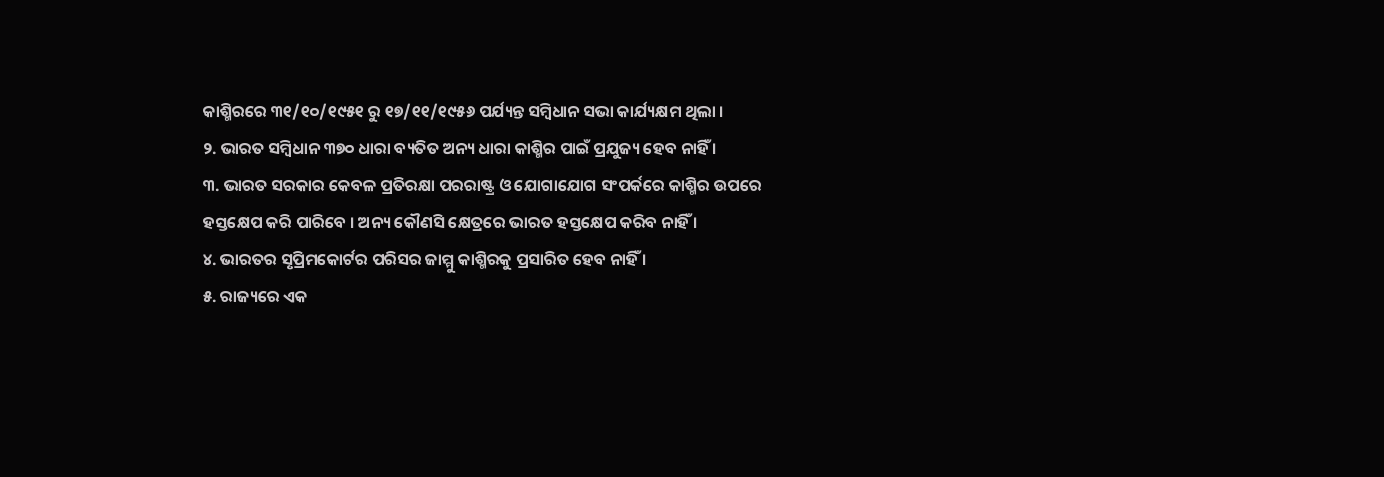କାଶ୍ମିରରେ ୩୧/୧୦/୧୯୫୧ ରୁ ୧୭/୧୧/୧୯୫୬ ପର୍ଯ୍ୟନ୍ତ ସମ୍ବିଧାନ ସଭା କାର୍ଯ୍ୟକ୍ଷମ ଥିଲା ।
୨. ଭାରତ ସମ୍ବିଧାନ ୩୭୦ ଧାରା ବ୍ୟତିତ ଅନ୍ୟ ଧାରା କାଶ୍ମିର ପାଇଁ ପ୍ରଯୁଜ୍ୟ ହେବ ନାହିଁ ।
୩. ଭାରତ ସରକାର କେବଳ ପ୍ରତିରକ୍ଷା ପରରାଷ୍ଟ୍ର ଓ ଯୋଗାଯୋଗ ସଂପର୍କରେ କାଶ୍ମିର ଉପରେ ହସ୍ତକ୍ଷେପ କରି ପାରିବେ । ଅନ୍ୟ କୌଣସି କ୍ଷେତ୍ରରେ ଭାରତ ହସ୍ତକ୍ଷେପ କରିବ ନାହିଁ ।
୪. ଭାରତର ସୃପ୍ରିମକୋର୍ଟର ପରିସର ଜାମ୍ମୁ କାଶ୍ମିରକୁ ପ୍ରସାରିତ ହେବ ନାହିଁ ।
୫. ରାଜ୍ୟରେ ଏକ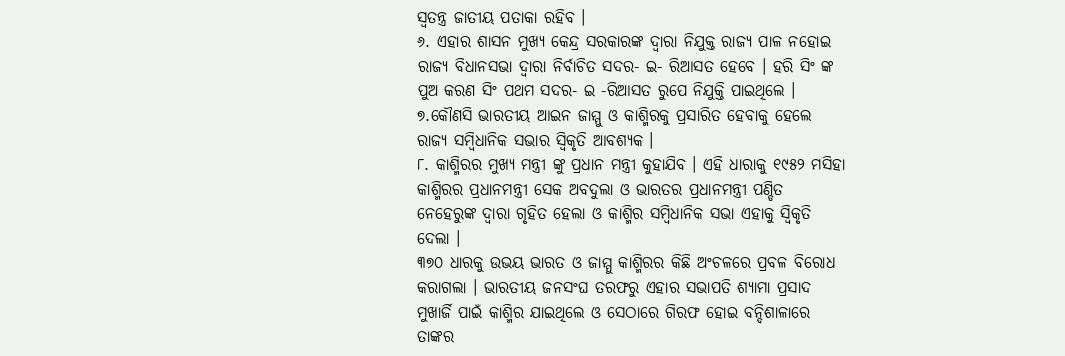ସ୍ୱତନ୍ତ୍ର ଜାତୀୟ ପତାକା ରହିବ ।
୬. ଏହାର ଶାସନ ମୁଖ୍ୟ କେନ୍ଦ୍ର ସରକାରଙ୍କ ଦ୍ୱାରା ନିଯୁକ୍ତ ରାଜ୍ୟ ପାଳ ନହୋଇ ରାଜ୍ୟ ବିଧାନସଭା ଦ୍ୱାରା ନିର୍ବାଚିତ ସଦର- ଇ- ରିଆସତ ହେବେ । ହରି ସିଂ ଙ୍କ ପୁଅ କରଣ ସିଂ ପଥମ ସଦର- ଇ -ରିଆସତ ରୁପେ ନିଯୁକ୍ତି ପାଇଥିଲେ ।
୭.କୌଣସି ଭାରତୀୟ ଆଇନ ଜାମ୍ମୁ ଓ କାଶ୍ମିରକୁ ପ୍ରସାରିତ ହେବାକୁ ହେଲେ ରାଜ୍ୟ ସମ୍ବିଧାନିକ ସଭାର ସ୍ୱିକୃତି ଆବଶ୍ୟକ ।
୮. କାଶ୍ମିରର ମୁଖ୍ୟ ମନ୍ତ୍ରୀ ଙ୍କୁ ପ୍ରଧାନ ମନ୍ତ୍ରୀ କୁହାଯିବ । ଏହି ଧାରାକୁ ୧୯୫୨ ମସିହା କାଶ୍ମିରର ପ୍ରଧାନମନ୍ତ୍ରୀ ସେକ ଅବଦୁଲା ଓ ଭାରତର ପ୍ରଧାନମନ୍ତ୍ରୀ ପଣ୍ଡିତ ନେହେରୁଙ୍କ ଦ୍ୱାରା ଗୃହିତ ହେଲା ଓ କାଶ୍ମିର ସମ୍ବିଧାନିକ ସଭା ଏହାକୁ ସ୍ୱିକୃତି ଦେଲା ।
୩୭୦ ଧାରକୁ ଉଭୟ ଭାରତ ଓ ଜାମ୍ମୁ କାଶ୍ମିରର କିଛି ଅଂଚଳରେ ପ୍ରବଳ ବିରୋଧ କରାଗଲା । ଭାରତୀୟ ଜନସଂଘ ତରଫରୁ ଏହାର ସଭାପତି ଶ୍ୟାମା ପ୍ରସାଦ ମୁଖାର୍ଜି ପାଇଁ କାଶ୍ମିର ଯାଇଥିଲେ ଓ ସେଠାରେ ଗିରଫ ହୋଇ ବନ୍ଦିଶାଳାରେ ତାଙ୍କର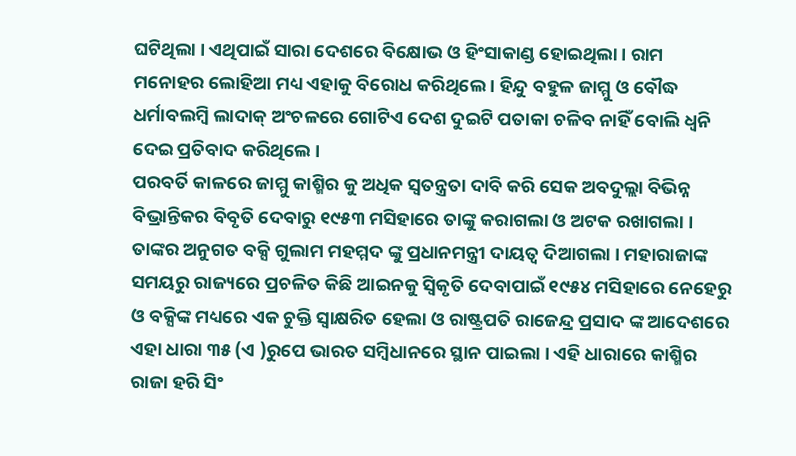ଘଟିଥିଲା । ଏଥିପାଇଁ ସାରା ଦେଶରେ ବିକ୍ଷୋଭ ଓ ହିଂସାକାଣ୍ଡ ହୋଇଥିଲା । ରାମ ମନୋହର ଲୋହିଆ ମଧ୍ୟ ଏହାକୁ ବିରୋଧ କରିଥିଲେ । ହିନ୍ଦୁ ବହୁଳ ଜାମ୍ମୁ ଓ ବୌଦ୍ଧ ଧର୍ମାବଲମ୍ବି ଲାଦାକ୍ ଅଂଚଳରେ ଗୋଟିଏ ଦେଶ ଦୁଇଟି ପତାକା ଚଳିବ ନାହିଁ ବୋଲି ଧ୍ୱନି ଦେଇ ପ୍ରତିବାଦ କରିଥିଲେ ।
ପରବର୍ତି କାଳରେ ଜାମ୍ମୁ କାଶ୍ମିର କୁ ଅଧିକ ସ୍ୱତନ୍ତ୍ରତା ଦାବି କରି ସେକ ଅବଦୁଲ୍ଲା ବିଭିନ୍ନ ବିଭ୍ରାନ୍ତିକର ବିବୃତି ଦେବାରୁ ୧୯୫୩ ମସିହାରେ ତାଙ୍କୁ କରାଗଲା ଓ ଅଟକ ରଖାଗଲା । ତାଙ୍କର ଅନୁଗତ ବକ୍ସି ଗୁଲାମ ମହମ୍ମଦ ଙ୍କୁ ପ୍ରଧାନମନ୍ତ୍ରୀ ଦାୟତ୍ୱ ଦିଆଗଲା । ମହାରାଜାଙ୍କ ସମୟରୁ ରାଜ୍ୟରେ ପ୍ରଚଳିତ କିଛି ଆଇନକୁ ସ୍ୱିକୃତି ଦେବାପାଇଁ ୧୯୫୪ ମସିହାରେ ନେହେରୁ ଓ ବକ୍ସିଙ୍କ ମଧ୍ୟରେ ଏକ ଚୁକ୍ତି ସ୍ୱାକ୍ଷରିତ ହେଲା ଓ ରାଷ୍ଟ୍ରପତି ରାଜେନ୍ଦ୍ର ପ୍ରସାଦ ଙ୍କ ଆଦେଶରେ ଏହା ଧାରା ୩୫ (ଏ )ରୁପେ ଭାରତ ସମ୍ବିଧାନରେ ସ୍ଥାନ ପାଇଲା । ଏହି ଧାରାରେ କାଶ୍ମିର ରାଜା ହରି ସିଂ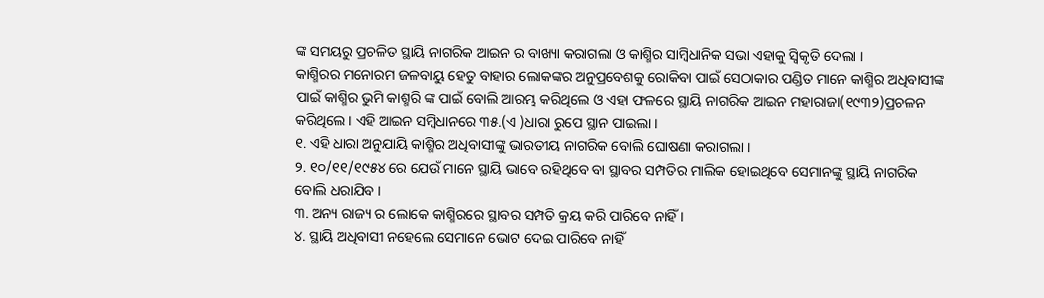ଙ୍କ ସମୟରୁ ପ୍ରଚଳିତ ସ୍ଥାୟି ନାଗରିକ ଆଇନ ର ବାଖ୍ୟା କରାଗଲା ଓ କାଶ୍ମିର ସାମ୍ବିଧାନିକ ସଭା ଏହାକୁ ସ୍ୱିକୃତି ଦେଲା ।
କାଶ୍ମିରର ମନୋରମ ଜଳବାୟୁ ହେତୁ ବାହାର ଲୋକଙ୍କର ଅନୁପ୍ରବେଶକୁ ରୋକିବା ପାଇଁ ସେଠାକାର ପଣ୍ଡିତ ମାନେ କାଶ୍ମିର ଅଧିବାସୀଙ୍କ ପାଇଁ କାଶ୍ମିର ଭୁମି କାଶ୍ମରି ଙ୍କ ପାଇଁ ବୋଲି ଆରମ୍ଭ କରିଥିଲେ ଓ ଏହା ଫଳରେ ସ୍ଥାୟି ନାଗରିକ ଆଇନ ମହାରାଜା(୧୯୩୨)ପ୍ରଚଳନ କରିଥିଲେ । ଏହି ଆଇନ ସମ୍ବିଧାନରେ ୩୫.(ଏ )ଧାରା ରୁପେ ସ୍ଥାନ ପାଇଲା ।
୧. ଏହି ଧାରା ଅନୁଯାୟି କାଶ୍ମିର ଅଧିବାସୀଙ୍କୁ ଭାରତୀୟ ନାଗରିକ ବୋଲି ଘୋଷଣା କରାଗଲା ।
୨. ୧୦/୧୧/୧୯୫୪ ରେ ଯେଉଁ ମାନେ ସ୍ଥାୟି ଭାବେ ରହିଥିବେ ବା ସ୍ଥାବର ସମ୍ପତିର ମାଲିକ ହୋଇଥିବେ ସେମାନଙ୍କୁ ସ୍ଥାୟି ନାଗରିକ ବୋଲି ଧରାଯିବ ।
୩. ଅନ୍ୟ ରାଜ୍ୟ ର ଲୋକେ କାଶ୍ମିରରେ ସ୍ଥାବର ସମ୍ପତି କ୍ରୟ କରି ପାରିବେ ନାହିଁ ।
୪. ସ୍ଥାୟି ଅଧିବାସୀ ନହେଲେ ସେମାନେ ଭୋଟ ଦେଇ ପାରିବେ ନାହିଁ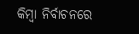କିମ୍ବା ନିର୍ବାଚନରେ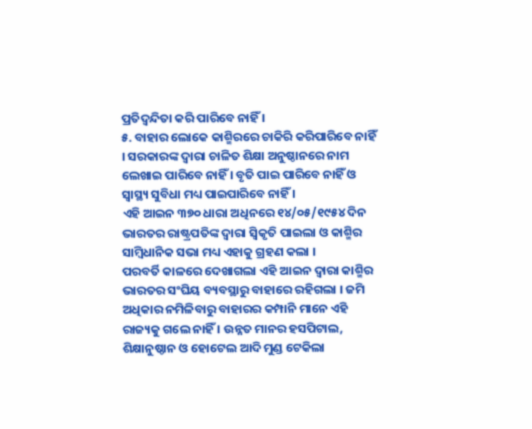ପ୍ରତିଦ୍ୱନ୍ଦିତା କରି ପାରିବେ ନାହିଁ ।
୫. ବାହାର ଲୋକେ କାଶ୍ମିରରେ ଚାକିରି କରିପାରିବେ ନାହିଁ । ସରକାରଙ୍କ ଦ୍ୱାରା ଚାଳିତ ଶିକ୍ଷା ଅନୁଷ୍ଠାନରେ ନାମ ଲେଖାଇ ପାରିବେ ନାହିଁ । ବୃତି ପାଇ ପାରିବେ ନାହିଁ ଓ ସ୍ୱାସ୍ଥ୍ୟ ସୁବିଧା ମଧ୍ୟ ପାଇପାରିବେ ନାହିଁ ।
ଏହି ଆଇନ ୩୭୦ ଧାରା ଅଧିନରେ ୧୪/୦୫/୧୯୫୪ ଦିନ ଭାରତର ରାଷ୍ଟ୍ରପତିଙ୍କ ଦ୍ୱାରା ସ୍ୱିକୃତି ପାଇଲା ଓ କାଶ୍ମିର ସାମ୍ବିଧାନିକ ସଭା ମଧ୍ୟ ଏହାକୁ ଗ୍ରହଣ କଲା ।
ପରବର୍ତି କାଳରେ ଦେଖାଗଲା ଏହି ଆଇନ ଦ୍ୱାରା କାଶ୍ମିର ଭାରତର ସଂଘିୟ ବ୍ୟବସ୍ଥାରୁ ବାହାରେ ରହିଗଲା । ଜମି ଅଧିକାର ନମିଳିବାରୁ ବାହାରର କମ୍ପାନି ମାନେ ଏହି ରାଜ୍ୟକୁ ଗଲେ ନାହିଁ । ଉନ୍ନତ ମାନର ହସପିଟାଲ, ଶିକ୍ଷାନୁଷ୍ଠାନ ଓ ହୋଟେଲ ଆଦି ମୁଣ୍ଡ ଟେକିଲା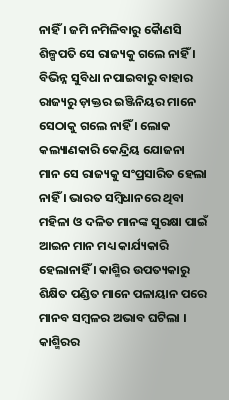ନାହିଁ । ଜମି ନମିଳିବାରୁ କୈାଣସି ଶିଳ୍ପପତି ସେ ରାଜ୍ୟକୁ ଗଲେ ନାହିଁ । ବିଭିନ୍ନ ସୁବିଧା ନପାଇବାରୁ ବାହାର ରାଜ୍ୟରୁ ଡ଼ାକ୍ତର ଇଞ୍ଜିନିୟର ମାନେ ସେଠାକୁ ଗଲେ ନାହିଁ । ଲୋକ କଲ୍ୟାଣକାରି କେନ୍ଦ୍ରିୟ ଯୋଜନା ମାନ ସେ ରାଜ୍ୟକୁ ସଂପ୍ରସାରିତ ହେଲା ନାହିଁ । ଭାରତ ସମ୍ବିଧାନରେ ଥିବା ମହିଳା ଓ ଦଳିତ ମାନଙ୍କ ସୁରକ୍ଷା ପାଇଁ ଆଇନ ମାନ ମଧ୍ୟ କାର୍ଯ୍ୟକାରି ହେଲାନାହିଁ । କାଶ୍ମିର ଉପତ୍ୟକାରୁ ଶିକ୍ଷିତ ପଣ୍ଡିତ ମାନେ ପଳାୟାନ ପରେ ମାନବ ସମ୍ବଳର ଅଭାବ ଘଟିଲା । କାଶ୍ମିରର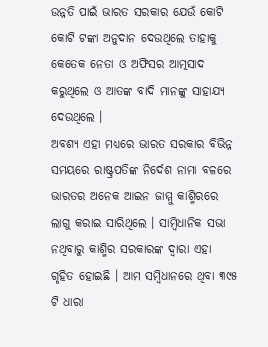ଉନ୍ନତି ପାଇଁ ଭାରତ ସରକାର ଯେଉଁ କୋଟି କୋଟି ଟଙ୍କା ଅନୁଦାନ ଦେଉଥିଲେ ତାହାକୁ କେତେକ ନେତା ଓ ଅଫିସର ଆତ୍ମସାଦ କରୁଥିଲେ ଓ ଆତଙ୍କ ବାଦି ମାନଙ୍କୁ ସାହାଯ୍ୟ ଦେଉଥିଲେ ।
ଅବଶ୍ୟ ଏହା ମଧ୍ୟରେ ଭାରତ ସରକାର ବିଭିନ୍ନ ସମୟରେ ରାଷ୍ଟ୍ରପତିଙ୍କ ନିର୍ଦେଶ ନାମା ବଳରେ ଭାରତର ଅନେକ ଆଇନ ଜାମ୍ମୁ କାଶ୍ମିରରେ ଲାଗୁ କରାଇ ସାରିଥିଲେ । ସାମ୍ବିଧାନିକ ସଭା ନଥିବାରୁ କାଶ୍ମିର ସରକାରଙ୍କ ଦ୍ୱାରା ଏହା ଗୃହିତ ହୋଇଛି । ଆମ ସମ୍ବିଧାନରେ ଥିବା ୩୯୫ ଟି ଧାରା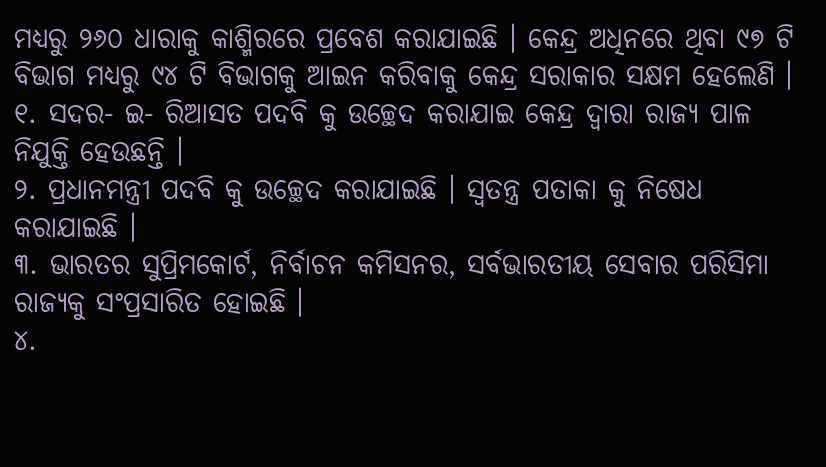ମଧ୍ୟରୁ ୨୬୦ ଧାରାକୁ କାଶ୍ମିରରେ ପ୍ରବେଶ କରାଯାଇଛି । କେନ୍ଦ୍ର ଅଧିନରେ ଥିବା ୯୭ ଟି ବିଭାଗ ମଧ୍ୟରୁ ୯୪ ଟି ବିଭାଗକୁ ଆଇନ କରିବାକୁ କେନ୍ଦ୍ର ସରାକାର ସକ୍ଷମ ହେଲେଣି ।
୧. ସଦର- ଇ- ରିଆସତ ପଦବି କୁ ଉଚ୍ଛେଦ କରାଯାଇ କେନ୍ଦ୍ର ଦ୍ୱାରା ରାଜ୍ୟ ପାଳ ନିଯୁକ୍ତି ହେଉଛନ୍ତି ।
୨. ପ୍ରଧାନମନ୍ତ୍ରୀ ପଦବି କୁ ଉଚ୍ଛେଦ କରାଯାଇଛି । ସ୍ୱତନ୍ତ୍ର ପତାକା କୁ ନିଷେଧ କରାଯାଇଛି ।
୩. ଭାରତର ସୁପ୍ରିମକୋର୍ଟ, ନିର୍ବାଚନ କମିସନର, ସର୍ବଭାରତୀୟ ସେବାର ପରିସିମା ରାଜ୍ୟକୁ ସଂପ୍ରସାରିତ ହୋଇଛି ।
୪.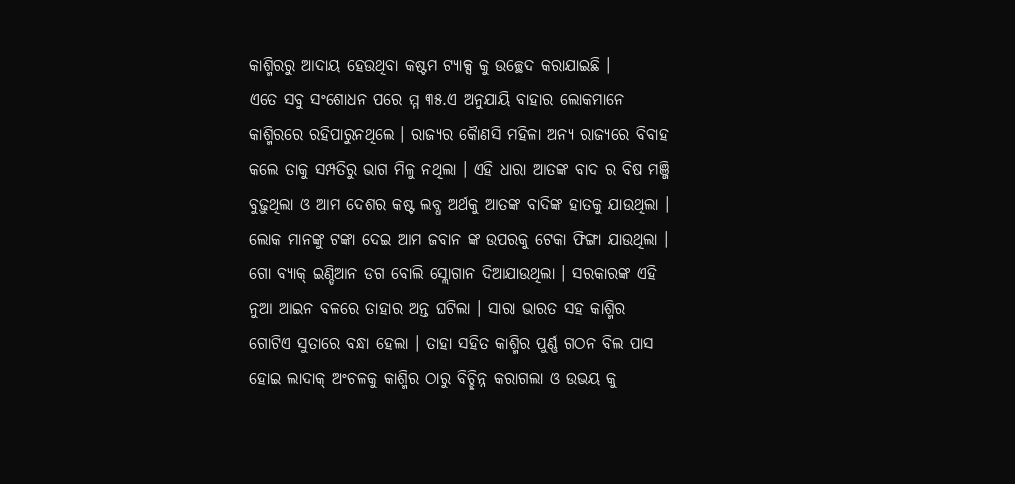କାଶ୍ମିରରୁ ଆଦାୟ ହେଉଥିବା କଷ୍ଟମ ଟ୍ୟାକ୍ସ କୁ ଉଚ୍ଛେଦ କରାଯାଇଛି ।
ଏତେ ସବୁ ସଂଶୋଧନ ପରେ ମ୍ମ ୩୫.ଏ ଅନୁଯାୟି ବାହାର ଲୋକମାନେ କାଶ୍ମିରରେ ରହିପାରୁନଥିଲେ । ରାଜ୍ୟର କୈାଣସି ମହିଳା ଅନ୍ୟ ରାଜ୍ୟରେ ବିବାହ କଲେ ତାକୁ ସମ୍ପତିରୁ ଭାଗ ମିଳୁ ନଥିଲା । ଏହି ଧାରା ଆତଙ୍କ ବାଦ ର ବିଷ ମଞ୍ଜି ବୁଢ଼ୁଥିଲା ଓ ଆମ ଦେଶର କଷ୍ଟ ଲବ୍ଧ ଅର୍ଥକୁ ଆତଙ୍କ ବାଦିଙ୍କ ହାତକୁ ଯାଉଥିଲା । ଲୋକ ମାନଙ୍କୁ ଟଙ୍କା ଦେଇ ଆମ ଜବାନ ଙ୍କ ଉପରକୁ ଟେକା ଫିଙ୍ଗା ଯାଉଥିଲା । ଗୋ ବ୍ୟାକ୍ ଇଣ୍ଡିଆନ ଡଗ ବୋଲି ସ୍ଲୋଗାନ ଦିଆଯାଉଥିଲା । ସରକାରଙ୍କ ଏହି ନୁଆ ଆଇନ ବଳରେ ତାହାର ଅନ୍ତ ଘଟିଲା । ସାରା ଭାରତ ସହ କାଶ୍ମିର ଗୋଟିଏ ସୁତାରେ ବନ୍ଧା ହେଲା । ତାହା ସହିତ କାଶ୍ମିର ପୁର୍ଣ୍ଣ ଗଠନ ବିଲ ପାସ ହୋଇ ଲାଦାକ୍ ଅଂଚଳକୁ କାଶ୍ମିର ଠାରୁ ବିଚ୍ଛିନ୍ନ କରାଗଲା ଓ ଉଭୟ କୁ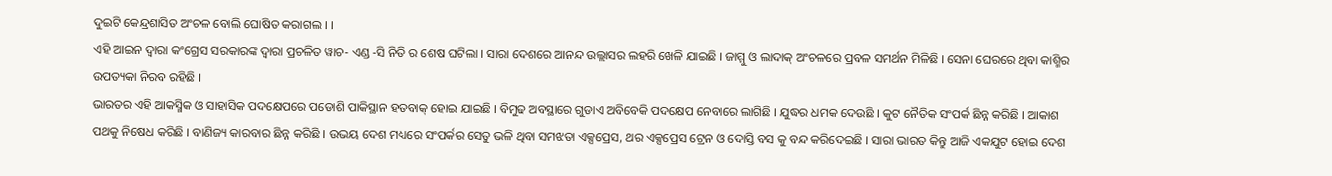ଦୁଇଟି କେନ୍ଦ୍ରଶାସିତ ଅଂଚଳ ବୋଲି ଘୋଷିତ କରାଗଲ । ।
ଏହି ଆଇନ ଦ୍ୱାରା କଂଗ୍ରେସ ସରକାରଙ୍କ ଦ୍ୱାରା ପ୍ରଚଳିତ ୱାଚ- ଏଣ୍ଡ -ସି ନିତି ର ଶେଷ ଘଟିଲା । ସାରା ଦେଶରେ ଆନନ୍ଦ ଉଲ୍ଲାସର ଲହରି ଖେଳି ଯାଇଛି । ଜାମ୍ମୁ ଓ ଲାଦାକ୍ ଅଂଚଳରେ ପ୍ରବଳ ସମର୍ଥନ ମିଳିଛି । ସେନା ଘେରରେ ଥିବା କାଶ୍ମିର ଉପତ୍ୟକା ନିରବ ରହିଛି ।
ଭାରତର ଏହି ଆକସ୍ମିକ ଓ ସାହାସିକ ପଦକ୍ଷେପରେ ପଡୋଶି ପାକିସ୍ଥାନ ହତବାକ୍ ହୋଇ ଯାଇଛି । ବିମୁଢ ଅବସ୍ଥାରେ ଗୁଡାଏ ଅବିବେକି ପଦକ୍ଷେପ ନେବାରେ ଲାଗିଛି । ଯୁଦ୍ଧର ଧମକ ଦେଉଛି । କୁଟ ନୈତିକ ସଂପର୍କ ଛିନ୍ନ କରିଛି । ଆକାଶ ପଥକୁ ନିଷେଧ କରିଛି । ବାଣିଜ୍ୟ କାରବାର ଛିନ୍ନ କରିଛି । ଉଭୟ ଦେଶ ମଧ୍ୟରେ ସଂପର୍କର ସେତୁ ଭଳି ଥିବା ସମଝତା ଏକ୍ସପ୍ରେସ, ଥର ଏକ୍ସପ୍ରେସ ଟ୍ରେନ ଓ ଦୋସ୍ତି ବସ କୁ ବନ୍ଦ କରିଦେଇଛି । ସାରା ଭାରତ କିନ୍ତୁ ଆଜି ଏକଯୁଟ ହୋଇ ଦେଶ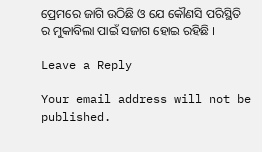ପ୍ରେମରେ ଜାଗି ଉଠିଛି ଓ ଯେ କୌଣସି ପରିସ୍ଥିତି ର ମୁକାବିଲା ପାଇଁ ସଜାଗ ହୋଇ ରହିଛି ।

Leave a Reply

Your email address will not be published.